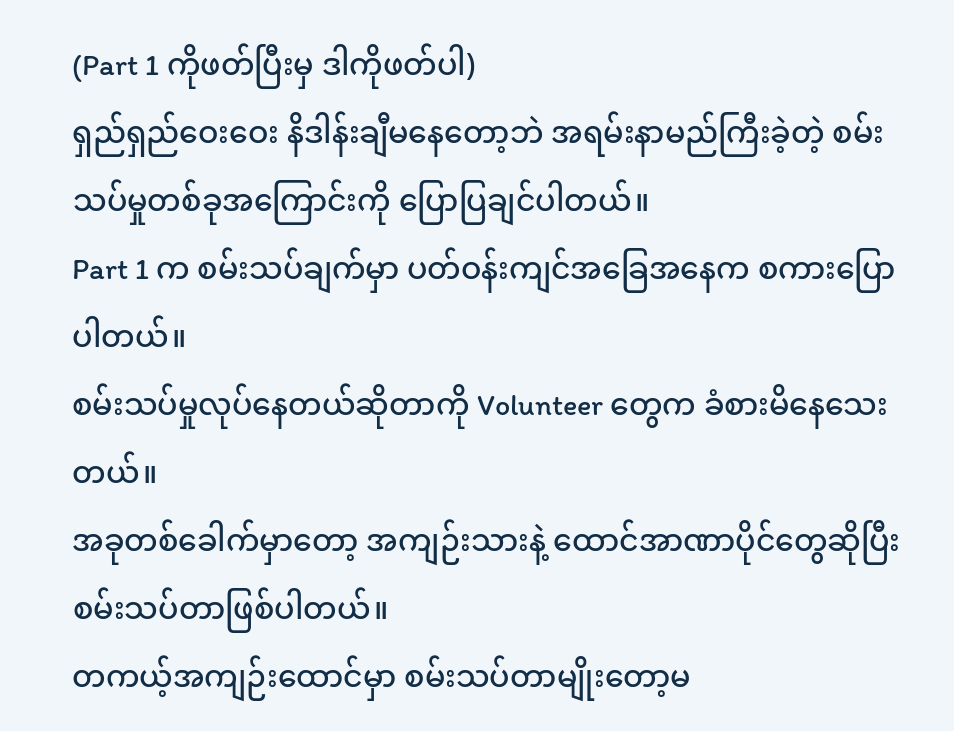(Part 1 ကိုဖတ်ပြီးမှ ဒါကိုဖတ်ပါ)
ရှည်ရှည်ဝေးဝေး နိဒါန်းချီမနေတော့ဘဲ အရမ်းနာမည်ကြီးခဲ့တဲ့ စမ်းသပ်မှုတစ်ခုအကြောင်းကို ပြောပြချင်ပါတယ်။
Part 1 က စမ်းသပ်ချက်မှာ ပတ်ဝန်းကျင်အခြေအနေက စကားပြောပါတယ်။
စမ်းသပ်မှုလုပ်နေတယ်ဆိုတာကို Volunteer တွေက ခံစားမိနေသေးတယ်။
အခုတစ်ခေါက်မှာတော့ အကျဉ်းသားနဲ့ ထောင်အာဏာပိုင်တွေဆိုပြီး စမ်းသပ်တာဖြစ်ပါတယ်။
တကယ့်အကျဉ်းထောင်မှာ စမ်းသပ်တာမျိုးတော့မ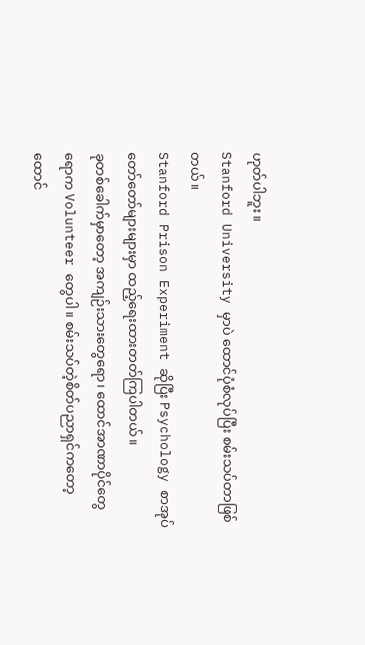ဟုတ်ပါဘူး။
Stanford University မှာပဲ ထောင်ပုံစံလုပ်ပြီး စမ်းသပ်တာဖြစ်တယ်။
Stanford Prison Experiment ဆိုပြီး Psychology စာအုပ်တော်တော်များများမှာ ထည့်ရေးထားတတ်ကြပါတယ်။
ခုတစ်ခေါက်မှာတော့ အကျဉ်းသားတွေရော၊ ထောင်အာဏာပိုင်တွေရောက Volunteer တွေပါ။ စမ်းသပ်တဲ့စိတ်ပညာရှင်ကတော့ ထောင်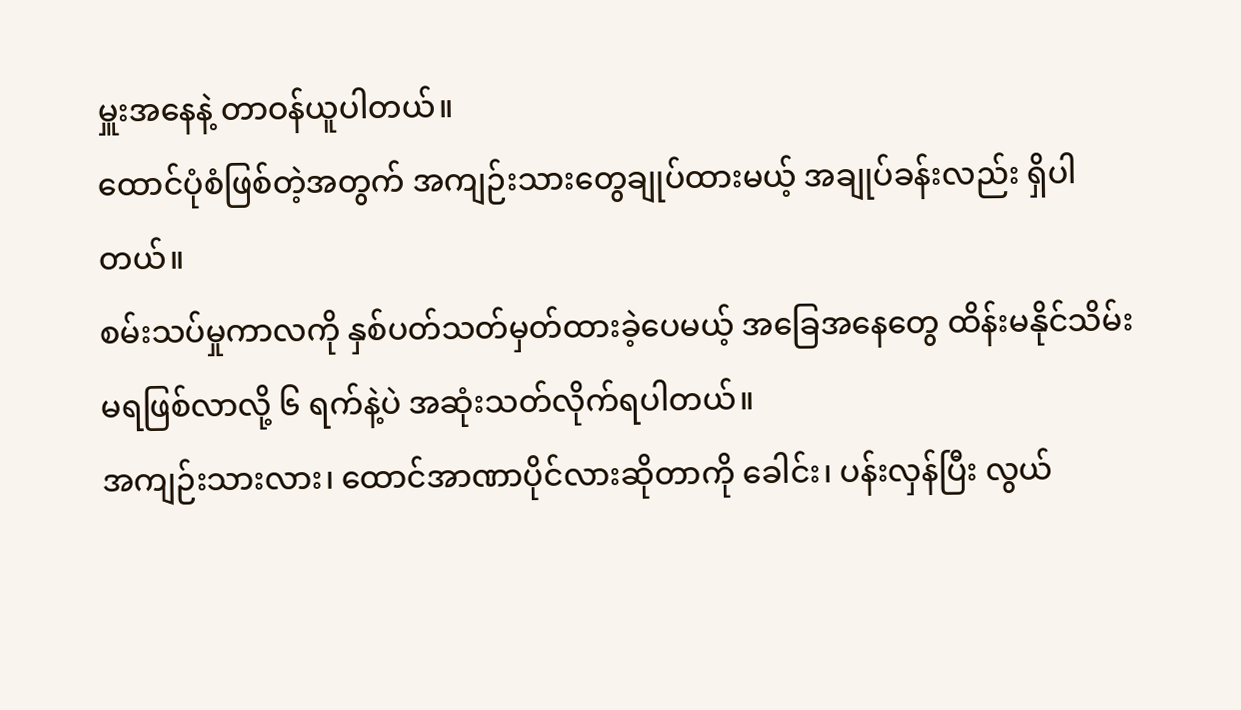မှူးအနေနဲ့ တာဝန်ယူပါတယ်။
ထောင်ပုံစံဖြစ်တဲ့အတွက် အကျဉ်းသားတွေချုပ်ထားမယ့် အချုပ်ခန်းလည်း ရှိပါတယ်။
စမ်းသပ်မှုကာလကို နှစ်ပတ်သတ်မှတ်ထားခဲ့ပေမယ့် အခြေအနေတွေ ထိန်းမနိုင်သိမ်းမရဖြစ်လာလို့ ၆ ရက်နဲ့ပဲ အဆုံးသတ်လိုက်ရပါတယ်။
အကျဉ်းသားလား၊ ထောင်အာဏာပိုင်လားဆိုတာကို ခေါင်း၊ ပန်းလှန်ပြီး လွယ်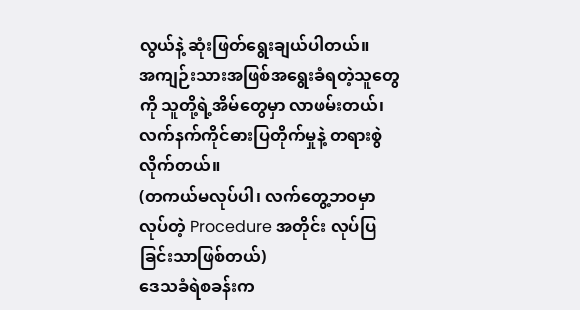လွယ်နဲ့ ဆုံးဖြတ်ရွေးချယ်ပါတယ်။
အကျဉ်းသားအဖြစ်အရွေးခံရတဲ့သူတွေကို သူတို့ရဲ့အိမ်တွေမှာ လာဖမ်းတယ်၊ လက်နက်ကိုင်ဓားပြတိုက်မှုနဲ့ တရားစွဲလိုက်တယ်။
(တကယ်မလုပ်ပါ၊ လက်တွေ့ဘဝမှာ လုပ်တဲ့ Procedure အတိုင်း လုပ်ပြခြင်းသာဖြစ်တယ်)
ဒေသခံရဲစခန်းက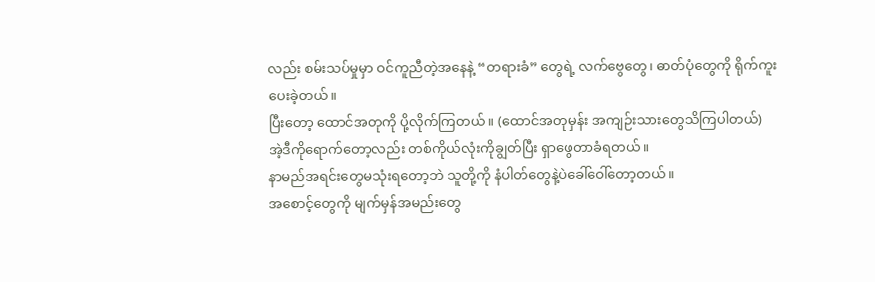လည်း စမ်းသပ်မှုမှာ ဝင်ကူညီတဲ့အနေနဲ့ “တရားခံ” တွေရဲ့ လက်ဗွေတွေ၊ ဓာတ်ပုံတွေကို ရိုက်ကူးပေးခဲ့တယ်။
ပြီးတော့ ထောင်အတုကို ပို့လိုက်ကြတယ်။ (ထောင်အတုမှန်း အကျဉ်းသားတွေသိကြပါတယ်)
အဲ့ဒီကိုရောက်တော့လည်း တစ်ကိုယ်လုံးကိုချွတ်ပြီး ရှာဖွေတာခံရတယ်။
နာမည်အရင်းတွေမသုံးရတော့ဘဲ သူတို့ကို နံပါတ်တွေနဲ့ပဲခေါ်ဝေါ်တော့တယ်။
အစောင့်တွေကို မျက်မှန်အမည်းတွေ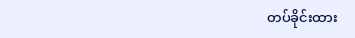တပ်ခိုင်းထား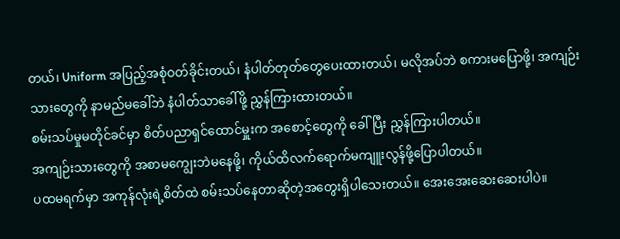တယ်၊ Uniform အပြည့်အစုံဝတ်ခိုင်းတယ်၊ နံပါတ်တုတ်တွေပေးထားတယ်၊ မလိုအပ်ဘဲ စကားမပြောဖို့၊ အကျဉ်းသားတွေကို နာမည်မခေါ်ဘဲ နံပါတ်သာခေါ်ဖို့ ညွှန်ကြားထားတယ်။
စမ်းသပ်မှုမတိုင်ခင်မှာ စိတ်ပညာရှင်ထောင်မှူးက အစောင့်တွေကို ခေါ်ပြီး ညွှန်ကြားပါတယ်။
အကျဉ်းသားတွေကို အစာမကျွေးဘဲမနေဖို့၊ ကိုယ်ထိလက်ရောက်မကျူးလွန်ဖို့ပြောပါတယ်။
ပထမရက်မှာ အကုန်လုံးရဲ့စိတ်ထဲ စမ်းသပ်နေတာဆိုတဲ့အတွေးရှိပါသေးတယ်။ အေးအေးဆေးဆေးပါပဲ။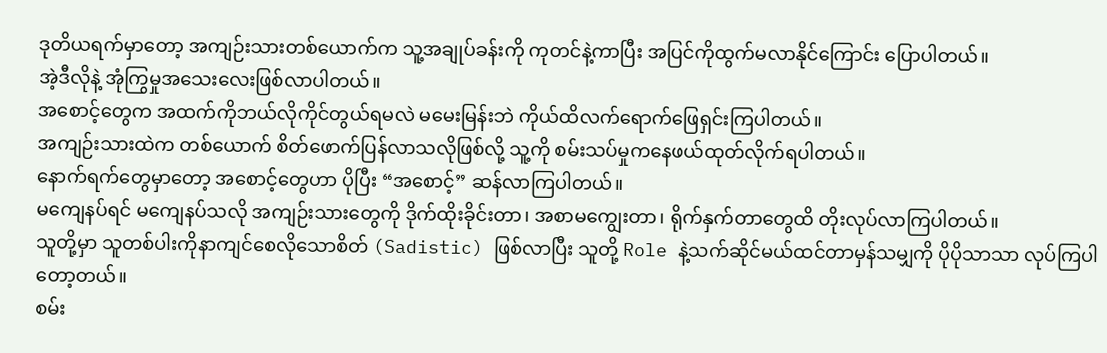ဒုတိယရက်မှာတော့ အကျဉ်းသားတစ်ယောက်က သူ့အချုပ်ခန်းကို ကုတင်နဲ့ကာပြီး အပြင်ကိုထွက်မလာနိုင်ကြောင်း ပြောပါတယ်။
အဲ့ဒီလိုနဲ့ အုံကြွမှုအသေးလေးဖြစ်လာပါတယ်။
အစောင့်တွေက အထက်ကိုဘယ်လိုကိုင်တွယ်ရမလဲ မမေးမြန်းဘဲ ကိုယ်ထိလက်ရောက်ဖြေရှင်းကြပါတယ်။
အကျဉ်းသားထဲက တစ်ယောက် စိတ်ဖောက်ပြန်လာသလိုဖြစ်လို့ သူ့ကို စမ်းသပ်မှုကနေဖယ်ထုတ်လိုက်ရပါတယ်။
နောက်ရက်တွေမှာတော့ အစောင့်တွေဟာ ပိုပြီး “အစောင့်” ဆန်လာကြပါတယ်။
မကျေနပ်ရင် မကျေနပ်သလို အကျဉ်းသားတွေကို ဒိုက်ထိုးခိုင်းတာ၊ အစာမကျွေးတာ၊ ရိုက်နှက်တာတွေထိ တိုးလုပ်လာကြပါတယ်။
သူတို့မှာ သူတစ်ပါးကိုနာကျင်စေလိုသောစိတ် (Sadistic) ဖြစ်လာပြီး သူတို့ Role နဲ့သက်ဆိုင်မယ်ထင်တာမှန်သမျှကို ပိုပိုသာသာ လုပ်ကြပါတော့တယ်။
စမ်း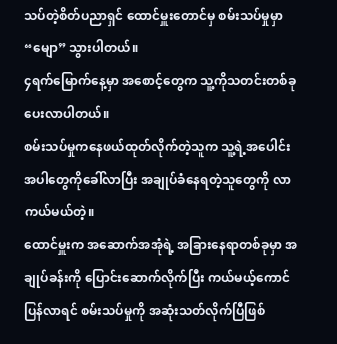သပ်တဲ့စိတ်ပညာရှင် ထောင်မှူးတောင်မှ စမ်းသပ်မှုမှာ “မျော” သွားပါတယ်။
၄ရက်မြောက်နေ့မှာ အစောင့်တွေက သူ့ကိုသတင်းတစ်ခုပေးလာပါတယ်။
စမ်းသပ်မှုကနေဖယ်ထုတ်လိုက်တဲ့သူက သူ့ရဲ့အပေါင်းအပါတွေကိုခေါ်လာပြီး အချုပ်ခံနေရတဲ့သူတွေကို လာကယ်မယ်တဲ့။
ထောင်မှူးက အဆောက်အအုံရဲ့ အခြားနေရာတစ်ခုမှာ အချုပ်ခန်းကို ပြောင်းဆောက်လိုက်ပြီး ကယ်မယ့်ကောင်ပြန်လာရင် စမ်းသပ်မှုကို အဆုံးသတ်လိုက်ပြီဖြစ်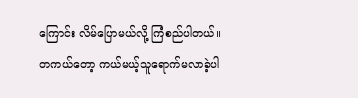ကြောင်း လိမ်ပြောမယ်လို့ ကြံစည်ပါတယ်။
တကယ်တော့ ကယ်မယ့်သူရောက်မလာခဲ့ပါ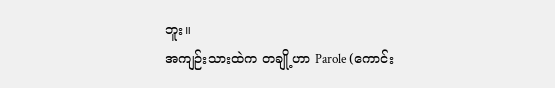ဘူး။
အကျဉ်းသားထဲက တချို့ဟာ Parole (ကောင်း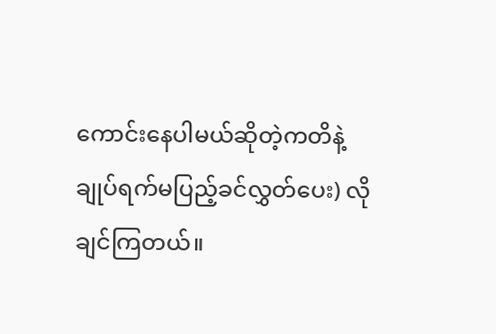ကောင်းနေပါမယ်ဆိုတဲ့ကတိနဲ့ ချုပ်ရက်မပြည့်ခင်လွှတ်ပေး) လိုချင်ကြတယ်။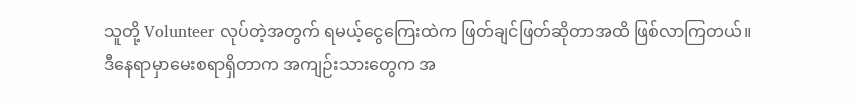သူတို့ Volunteer လုပ်တဲ့အတွက် ရမယ့်ငွေကြေးထဲက ဖြတ်ချင်ဖြတ်ဆိုတာအထိ ဖြစ်လာကြတယ်။
ဒီနေရာမှာမေးစရာရှိတာက အကျဉ်းသားတွေက အ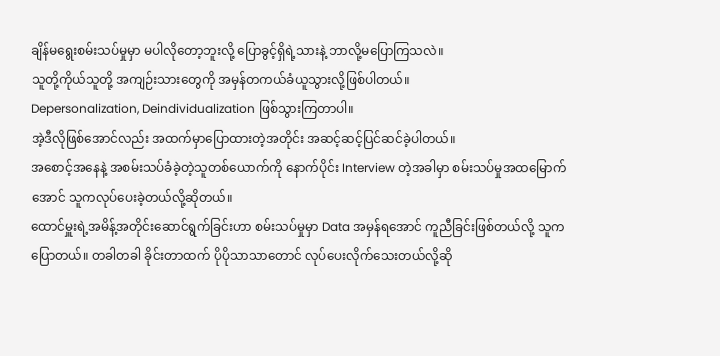ချိန်မရွေးစမ်းသပ်မှုမှာ မပါလိုတော့ဘူးလို့ ပြောခွင့်ရှိရဲ့သားနဲ့ ဘာလို့မပြောကြသလဲ။
သူတို့ကိုယ်သူတို့ အကျဉ်းသားတွေကို အမှန်တကယ်ခံယူသွားလို့ဖြစ်ပါတယ်။
Depersonalization, Deindividualization ဖြစ်သွားကြတာပါ။
အဲ့ဒီလိုဖြစ်အောင်လည်း အထက်မှာပြောထားတဲ့အတိုင်း အဆင့်ဆင့်ပြင်ဆင်ခဲ့ပါတယ်။
အစောင့်အနေနဲ့ အစမ်းသပ်ခံခဲ့တဲ့သူတစ်ယောက်ကို နောက်ပိုင်း Interview တဲ့အခါမှာ စမ်းသပ်မှုအထမြောက်အောင် သူကလုပ်ပေးခဲ့တယ်လို့ဆိုတယ်။
ထောင်မှူးရဲ့အမိန့်အတိုင်းဆောင်ရွက်ခြင်းဟာ စမ်းသပ်မှုမှာ Data အမှန်ရအောင် ကူညီခြင်းဖြစ်တယ်လို့ သူကပြောတယ်။ တခါတခါ ခိုင်းတာထက် ပိုပိုသာသာတောင် လုပ်ပေးလိုက်သေးတယ်လို့ဆို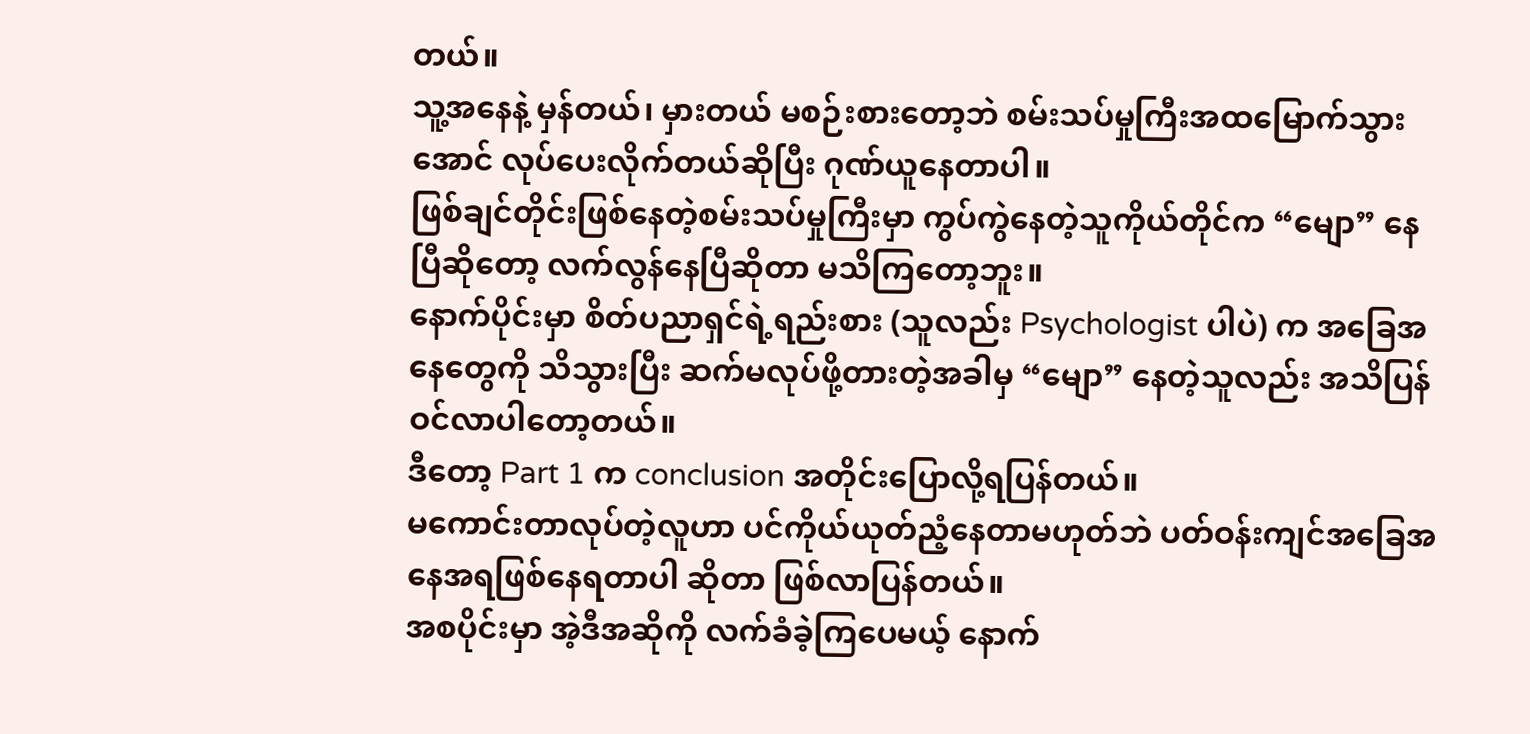တယ်။
သူ့အနေနဲ့ မှန်တယ်၊ မှားတယ် မစဉ်းစားတော့ဘဲ စမ်းသပ်မှုကြီးအထမြောက်သွားအောင် လုပ်ပေးလိုက်တယ်ဆိုပြီး ဂုဏ်ယူနေတာပါ။
ဖြစ်ချင်တိုင်းဖြစ်နေတဲ့စမ်းသပ်မှုကြီးမှာ ကွပ်ကွဲနေတဲ့သူကိုယ်တိုင်က “မျော” နေပြီဆိုတော့ လက်လွန်နေပြီဆိုတာ မသိကြတော့ဘူး။
နောက်ပိုင်းမှာ စိတ်ပညာရှင်ရဲ့ရည်းစား (သူလည်း Psychologist ပါပဲ) က အခြေအနေတွေကို သိသွားပြီး ဆက်မလုပ်ဖို့တားတဲ့အခါမှ “မျော” နေတဲ့သူလည်း အသိပြန်ဝင်လာပါတော့တယ်။
ဒီတော့ Part 1 က conclusion အတိုင်းပြောလို့ရပြန်တယ်။
မကောင်းတာလုပ်တဲ့လူဟာ ပင်ကိုယ်ယုတ်ညံ့နေတာမဟုတ်ဘဲ ပတ်ဝန်းကျင်အခြေအနေအရဖြစ်နေရတာပါ ဆိုတာ ဖြစ်လာပြန်တယ်။
အစပိုင်းမှာ အဲ့ဒီအဆိုကို လက်ခံခဲ့ကြပေမယ့် နောက်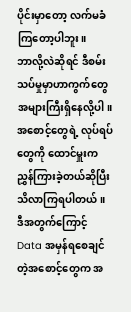ပိုင်းမှာတော့ လက်မခံကြတော့ပါဘူး။
ဘာလို့လဲဆိုရင် ဒီစမ်းသပ်မှုမှာဟာကွက်တွေ အများကြီးရှိနေလို့ပါ။
အစောင့်တွေရဲ့ လုပ်ရပ်တွေကို ထောင်မှူးက ညွှန်ကြားခဲ့တယ်ဆိုပြီး သိလာကြရပါတယ်။
ဒီအတွက်ကြောင့် Data အမှန်ရစေချင်တဲ့အစောင့်တွေက အ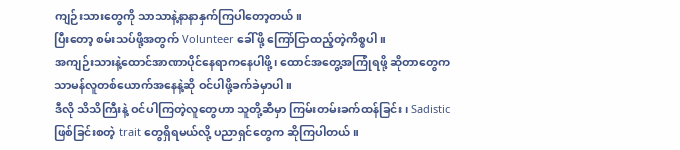ကျဉ်းသားတွေကို သာသာနဲ့နာနာနှက်ကြပါတော့တယ်။
ပြီးတော့ စမ်းသပ်ဖို့အတွက် Volunteer ခေါ်ဖို့ ကြော်ငြာထည့်တဲ့ကိစ္စပါ။
အကျဉ်းသားနဲ့ထောင်အာဏာပိုင်နေရာကနေပါဖို့၊ ထောင်အတွေ့အကြုံရဖို့ ဆိုတာတွေက သာမန်လူတစ်ယောက်အနေနဲ့ဆို ဝင်ပါဖို့ခက်ခဲမှာပါ။
ဒီလို သိသိကြီးနဲ့ ဝင်ပါကြတဲ့လူတွေဟာ သူတို့ဆီမှာ ကြမ်းတမ်းခက်ထန်ခြင်း၊ Sadistic ဖြစ်ခြင်းစတဲ့ trait တွေရှိရမယ်လို့ ပညာရှင်တွေက ဆိုကြပါတယ်။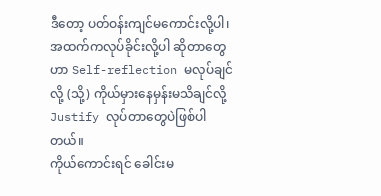ဒီတော့ ပတ်ဝန်းကျင်မကောင်းလို့ပါ၊ အထက်ကလုပ်ခိုင်းလို့ပါ ဆိုတာတွေဟာ Self-reflection မလုပ်ချင်လို့ (သို့) ကိုယ်မှားနေမှန်းမသိချင်လို့ Justify လုပ်တာတွေပဲဖြစ်ပါတယ်။
ကိုယ်ကောင်းရင် ခေါင်းမ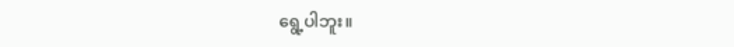ရွေ့ပါဘူး။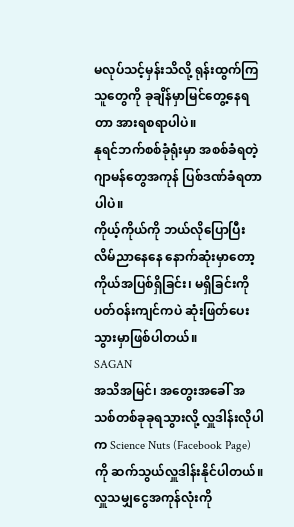မလုပ်သင့်မှန်းသိလို့ ရုန်းထွက်ကြသူတွေကို ခုချိန်မှာမြင်တွေ့နေရတာ အားရစရာပါပဲ။
နုရင်ဘက်စစ်ခုံရုံးမှာ အစစ်ခံရတဲ့ဂျာမန်တွေအကုန် ပြစ်ဒဏ်ခံရတာပါပဲ။
ကိုယ့်ကိုယ်ကို ဘယ်လိုပြောပြီး လိမ်ညာနေနေ နောက်ဆုံးမှာတော့ ကိုယ်အပြစ်ရှိခြင်း၊ မရှိခြင်းကို ပတ်ဝန်းကျင်ကပဲ ဆုံးဖြတ်ပေးသွားမှာဖြစ်ပါတယ်။
SAGAN
အသိအမြင်၊ အတွေးအခေါ် အသစ်တစ်ခုခုရသွားလို့ လှူဒါန်းလိုပါက Science Nuts (Facebook Page) ကို ဆက်သွယ်လှူဒါန်းနိုင်ပါတယ်။
လှူသမျှငွေအကုန်လုံးကို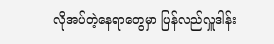လိုအပ်တဲ့နေရာတွေမှာ ပြန်လည်လှူဒါန်း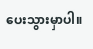ပေးသွားမှာပါ။